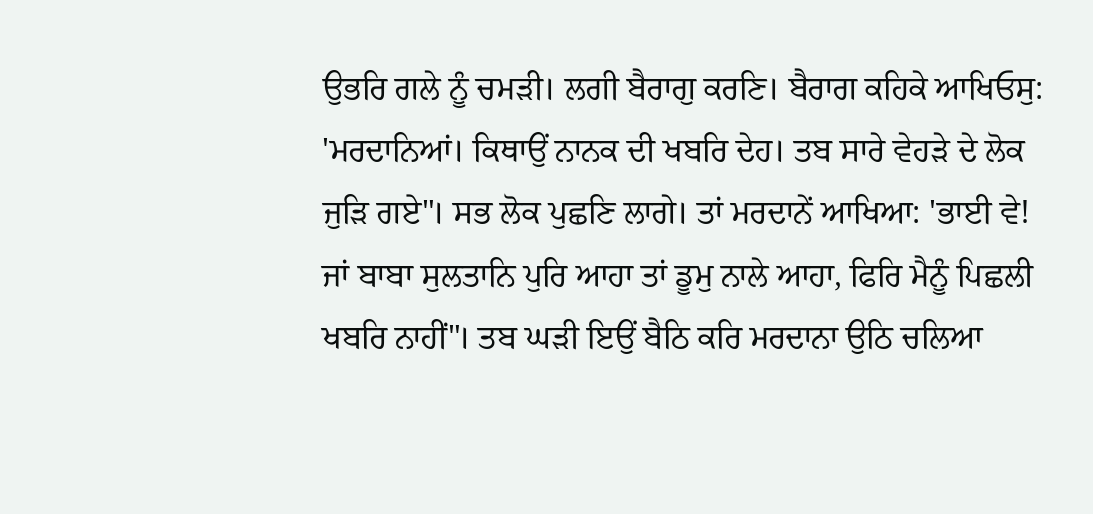ਉਭਰਿ ਗਲੇ ਨੂੰ ਚਮੜੀ। ਲਗੀ ਬੈਰਾਗੁ ਕਰਣਿ। ਬੈਰਾਗ ਕਹਿਕੇ ਆਖਿਓਸੁ: 'ਮਰਦਾਨਿਆਂ। ਕਿਥਾਉਂ ਨਾਨਕ ਦੀ ਖਬਰਿ ਦੇਹ। ਤਬ ਸਾਰੇ ਵੇਹੜੇ ਦੇ ਲੋਕ ਜੁੜਿ ਗਏ"। ਸਭ ਲੋਕ ਪੁਛਣਿ ਲਾਗੇ। ਤਾਂ ਮਰਦਾਨੇਂ ਆਖਿਆ: 'ਭਾਈ ਵੇ! ਜਾਂ ਬਾਬਾ ਸੁਲਤਾਨਿ ਪੁਰਿ ਆਹਾ ਤਾਂ ਡੂਮੁ ਨਾਲੇ ਆਹਾ, ਫਿਰਿ ਮੈਨੂੰ ਪਿਛਲੀ ਖਬਰਿ ਨਾਹੀਂ"। ਤਬ ਘੜੀ ਇਉਂ ਬੈਠਿ ਕਰਿ ਮਰਦਾਨਾ ਉਠਿ ਚਲਿਆ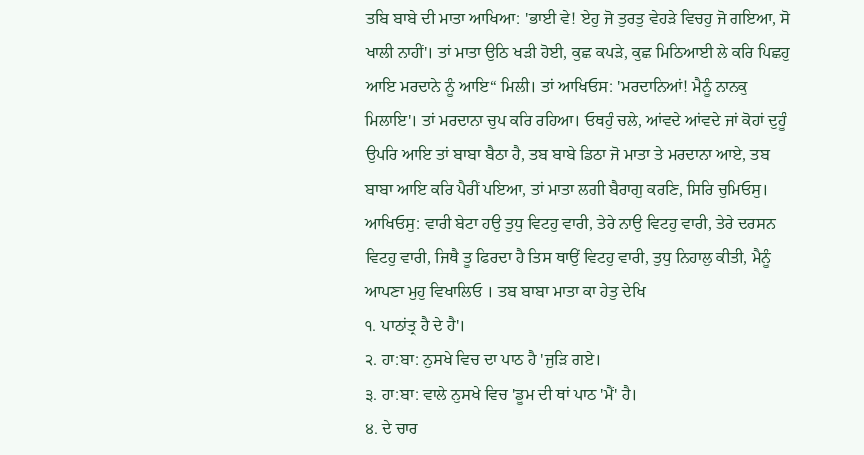ਤਬਿ ਬਾਬੇ ਦੀ ਮਾਤਾ ਆਖਿਆ: 'ਭਾਈ ਵੇ! ਏਹੁ ਜੋ ਤੁਰਤੁ ਵੇਹੜੇ ਵਿਚਹੁ ਜੋ ਗਇਆ, ਸੋ ਖਾਲੀ ਨਾਹੀਂ'। ਤਾਂ ਮਾਤਾ ਉਠਿ ਖੜੀ ਹੋਈ, ਕੁਛ ਕਪੜੇ, ਕੁਛ ਮਿਠਿਆਈ ਲੇ ਕਰਿ ਪਿਛਹੁ ਆਇ ਮਰਦਾਨੇ ਨੂੰ ਆਇ“ ਮਿਲੀ। ਤਾਂ ਆਖਿਓਸ: 'ਮਰਦਾਨਿਆਂ! ਮੈਨੂੰ ਨਾਨਕੁ ਮਿਲਾਇ'। ਤਾਂ ਮਰਦਾਨਾ ਚੁਪ ਕਰਿ ਰਹਿਆ। ਓਥਹੁੰ ਚਲੇ, ਆਂਵਦੇ ਆਂਵਦੇ ਜਾਂ ਕੋਹਾਂ ਦੁਹੂੰ ਉਪਰਿ ਆਇ ਤਾਂ ਬਾਬਾ ਬੈਠਾ ਹੈ, ਤਬ ਬਾਬੇ ਡਿਠਾ ਜੋ ਮਾਤਾ ਤੇ ਮਰਦਾਨਾ ਆਏ, ਤਬ ਬਾਬਾ ਆਇ ਕਰਿ ਪੈਰੀਂ ਪਇਆ, ਤਾਂ ਮਾਤਾ ਲਗੀ ਬੈਰਾਗੁ ਕਰਣਿ, ਸਿਰਿ ਚੁਮਿਓਸੁ। ਆਖਿਓਸੁ: ਵਾਰੀ ਬੇਟਾ ਹਉ ਤੁਧੁ ਵਿਟਹੁ ਵਾਰੀ, ਤੇਰੇ ਨਾਉ ਵਿਟਹੁ ਵਾਰੀ, ਤੇਰੇ ਦਰਸਨ ਵਿਟਹੁ ਵਾਰੀ, ਜਿਥੈ ਤੂ ਫਿਰਦਾ ਹੈ ਤਿਸ ਥਾਉਂ ਵਿਟਹੁ ਵਾਰੀ, ਤੁਧੁ ਨਿਹਾਲੁ ਕੀਤੀ, ਮੈਨੂੰ ਆਪਣਾ ਮੁਹੁ ਵਿਖਾਲਿਓ । ਤਬ ਬਾਬਾ ਮਾਤਾ ਕਾ ਹੇਤੁ ਦੇਖਿ
੧. ਪਾਠਾਂਤ੍ਰ ਹੈ ਦੇ ਹੈ'।
੨. ਹਾ:ਬਾ: ਨੁਸਖੇ ਵਿਚ ਦਾ ਪਾਠ ਹੈ 'ਜੁੜਿ ਗਏ।
੩. ਹਾ:ਬਾ: ਵਾਲੇ ਨੁਸਖੇ ਵਿਚ 'ਡੂਮ ਦੀ ਥਾਂ ਪਾਠ 'ਮੈਂ' ਹੈ।
੪. ਦੇ ਚਾਰ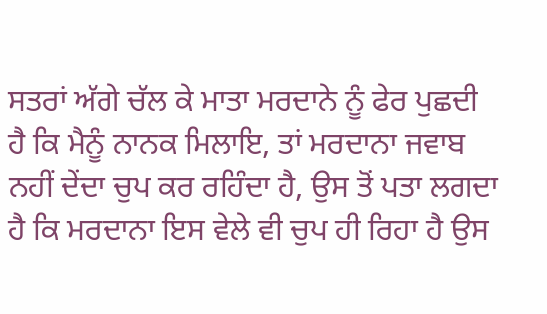ਸਤਰਾਂ ਅੱਗੇ ਚੱਲ ਕੇ ਮਾਤਾ ਮਰਦਾਨੇ ਨੂੰ ਫੇਰ ਪੁਛਦੀ ਹੈ ਕਿ ਮੈਨੂੰ ਨਾਨਕ ਮਿਲਾਇ, ਤਾਂ ਮਰਦਾਨਾ ਜਵਾਬ ਨਹੀਂ ਦੇਂਦਾ ਚੁਪ ਕਰ ਰਹਿੰਦਾ ਹੈ, ਉਸ ਤੋਂ ਪਤਾ ਲਗਦਾ ਹੈ ਕਿ ਮਰਦਾਨਾ ਇਸ ਵੇਲੇ ਵੀ ਚੁਪ ਹੀ ਰਿਹਾ ਹੈ ਉਸ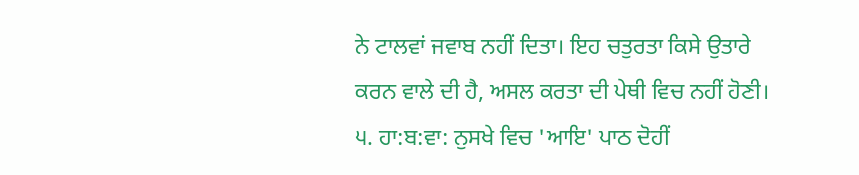ਨੇ ਟਾਲਵਾਂ ਜਵਾਬ ਨਹੀਂ ਦਿਤਾ। ਇਹ ਚਤੁਰਤਾ ਕਿਸੇ ਉਤਾਰੇ ਕਰਨ ਵਾਲੇ ਦੀ ਹੈ, ਅਸਲ ਕਰਤਾ ਦੀ ਪੇਥੀ ਵਿਚ ਨਹੀਂ ਹੋਣੀ।
੫. ਹਾ:ਬ:ਵਾ: ਨੁਸਖੇ ਵਿਚ 'ਆਇ' ਪਾਠ ਦੋਹੀਂ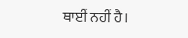ਥਾਈਂ ਨਹੀਂ ਹੈ।